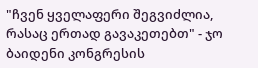"ჩვენ ყველაფერი შეგვიძლია, რასაც ერთად გავაკეთებთ" - ჯო ბაიდენი კონგრესის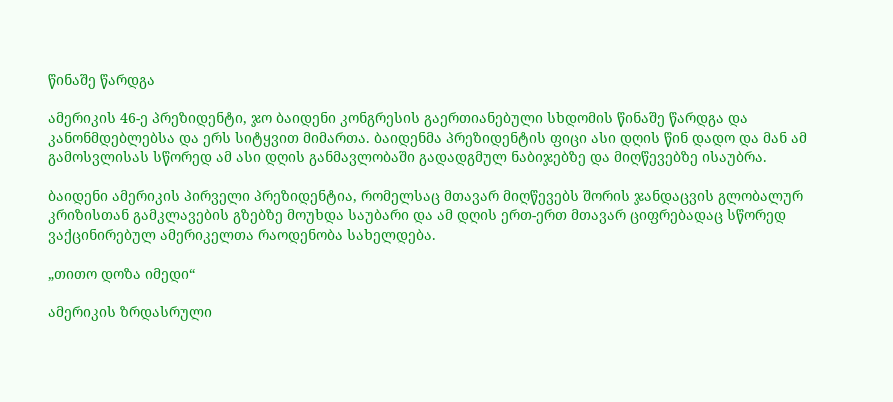წინაშე წარდგა

ამერიკის 46-ე პრეზიდენტი, ჯო ბაიდენი კონგრესის გაერთიანებული სხდომის წინაშე წარდგა და კანონმდებლებსა და ერს სიტყვით მიმართა. ბაიდენმა პრეზიდენტის ფიცი ასი დღის წინ დადო და მან ამ გამოსვლისას სწორედ ამ ასი დღის განმავლობაში გადადგმულ ნაბიჯებზე და მიღწევებზე ისაუბრა.

ბაიდენი ამერიკის პირველი პრეზიდენტია, რომელსაც მთავარ მიღწევებს შორის ჯანდაცვის გლობალურ კრიზისთან გამკლავების გზებზე მოუხდა საუბარი და ამ დღის ერთ-ერთ მთავარ ციფრებადაც სწორედ ვაქცინირებულ ამერიკელთა რაოდენობა სახელდება.

„თითო დოზა იმედი“

ამერიკის ზრდასრული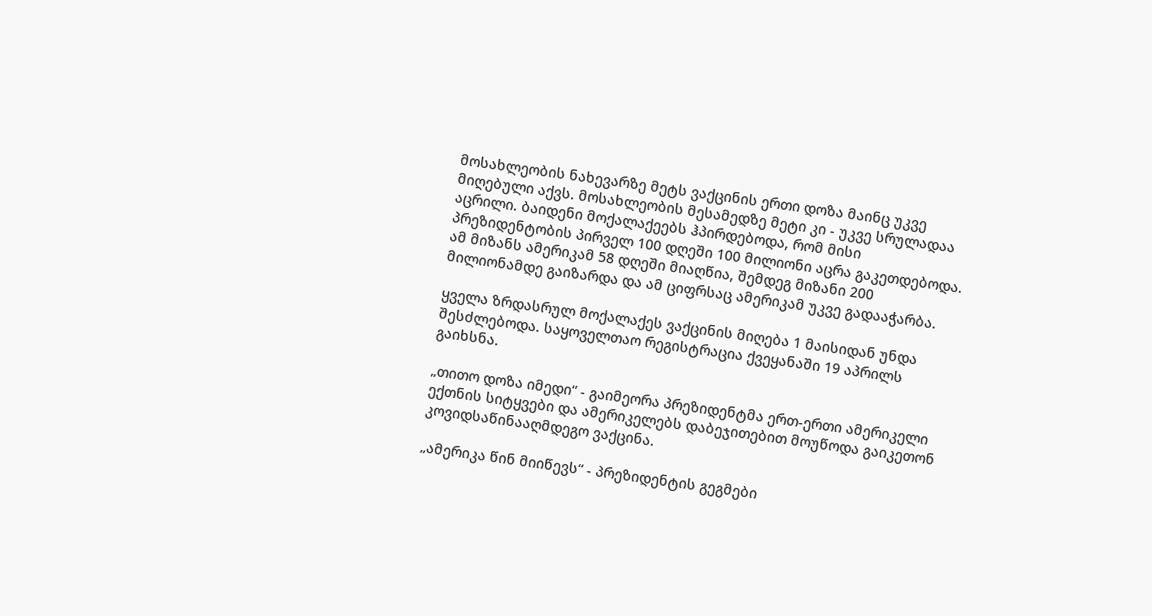მოსახლეობის ნახევარზე მეტს ვაქცინის ერთი დოზა მაინც უკვე მიღებული აქვს. მოსახლეობის მესამედზე მეტი კი - უკვე სრულადაა აცრილი. ბაიდენი მოქალაქეებს ჰპირდებოდა, რომ მისი პრეზიდენტობის პირველ 100 დღეში 100 მილიონი აცრა გაკეთდებოდა. ამ მიზანს ამერიკამ 58 დღეში მიაღწია, შემდეგ მიზანი 200 მილიონამდე გაიზარდა და ამ ციფრსაც ამერიკამ უკვე გადააჭარბა.

ყველა ზრდასრულ მოქალაქეს ვაქცინის მიღება 1 მაისიდან უნდა შესძლებოდა. საყოველთაო რეგისტრაცია ქვეყანაში 19 აპრილს გაიხსნა.

„თითო დოზა იმედი“ - გაიმეორა პრეზიდენტმა ერთ-ერთი ამერიკელი ექთნის სიტყვები და ამერიკელებს დაბეჯითებით მოუწოდა გაიკეთონ კოვიდსაწინააღმდეგო ვაქცინა.

„ამერიკა წინ მიიწევს“ - პრეზიდენტის გეგმები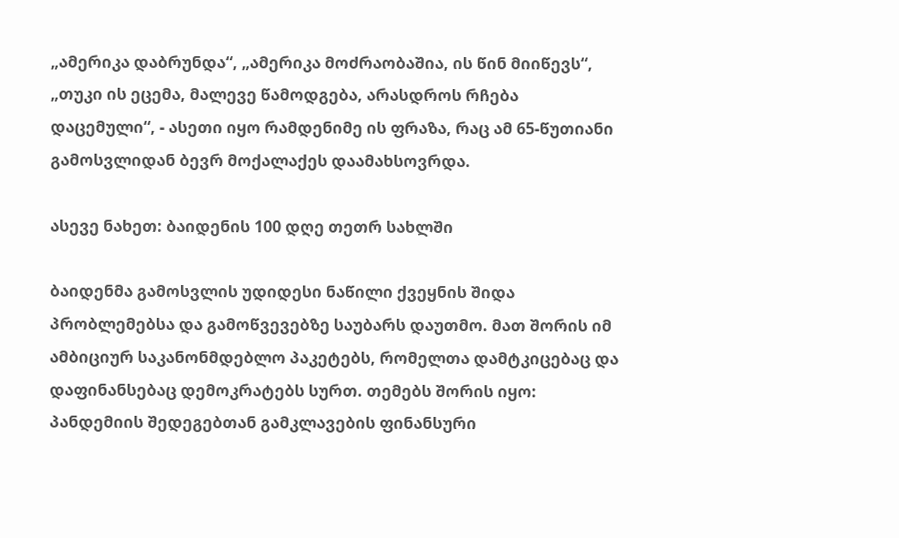„ამერიკა დაბრუნდა“, „ამერიკა მოძრაობაშია, ის წინ მიიწევს“, „თუკი ის ეცემა, მალევე წამოდგება, არასდროს რჩება დაცემული“, - ასეთი იყო რამდენიმე ის ფრაზა, რაც ამ 65-წუთიანი გამოსვლიდან ბევრ მოქალაქეს დაამახსოვრდა.

ასევე ნახეთ: ბაიდენის 100 დღე თეთრ სახლში

ბაიდენმა გამოსვლის უდიდესი ნაწილი ქვეყნის შიდა პრობლემებსა და გამოწვევებზე საუბარს დაუთმო. მათ შორის იმ ამბიციურ საკანონმდებლო პაკეტებს, რომელთა დამტკიცებაც და დაფინანსებაც დემოკრატებს სურთ. თემებს შორის იყო: პანდემიის შედეგებთან გამკლავების ფინანსური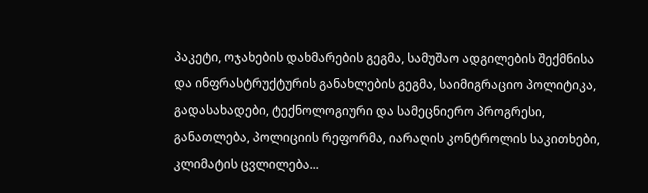პაკეტი, ოჯახების დახმარების გეგმა, სამუშაო ადგილების შექმნისა და ინფრასტრუქტურის განახლების გეგმა, საიმიგრაციო პოლიტიკა, გადასახადები, ტექნოლოგიური და სამეცნიერო პროგრესი, განათლება, პოლიციის რეფორმა, იარაღის კონტროლის საკითხები, კლიმატის ცვლილება...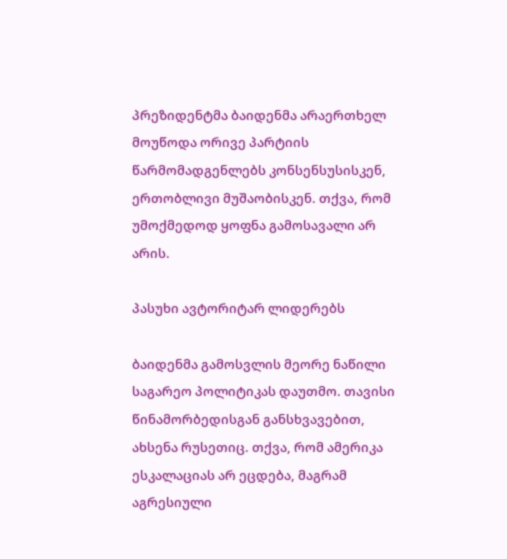პრეზიდენტმა ბაიდენმა არაერთხელ მოუწოდა ორივე პარტიის წარმომადგენლებს კონსენსუსისკენ, ერთობლივი მუშაობისკენ. თქვა, რომ უმოქმედოდ ყოფნა გამოსავალი არ არის.

პასუხი ავტორიტარ ლიდერებს

ბაიდენმა გამოსვლის მეორე ნაწილი საგარეო პოლიტიკას დაუთმო. თავისი წინამორბედისგან განსხვავებით, ახსენა რუსეთიც. თქვა, რომ ამერიკა ესკალაციას არ ეცდება, მაგრამ აგრესიული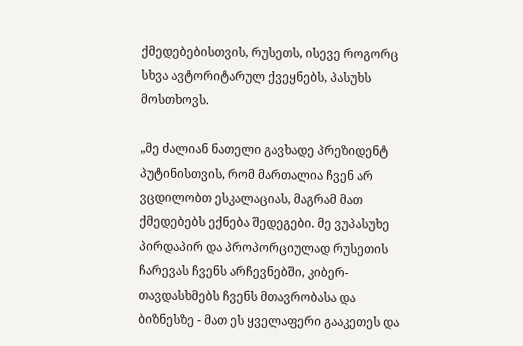ქმედებებისთვის, რუსეთს, ისევე როგორც სხვა ავტორიტარულ ქვეყნებს, პასუხს მოსთხოვს.

„მე ძალიან ნათელი გავხადე პრეზიდენტ პუტინისთვის, რომ მართალია ჩვენ არ ვცდილობთ ესკალაციას, მაგრამ მათ ქმედებებს ექნება შედეგები. მე ვუპასუხე პირდაპირ და პროპორციულად რუსეთის ჩარევას ჩვენს არჩევნებში, კიბერ-თავდასხმებს ჩვენს მთავრობასა და ბიზნესზე - მათ ეს ყველაფერი გააკეთეს და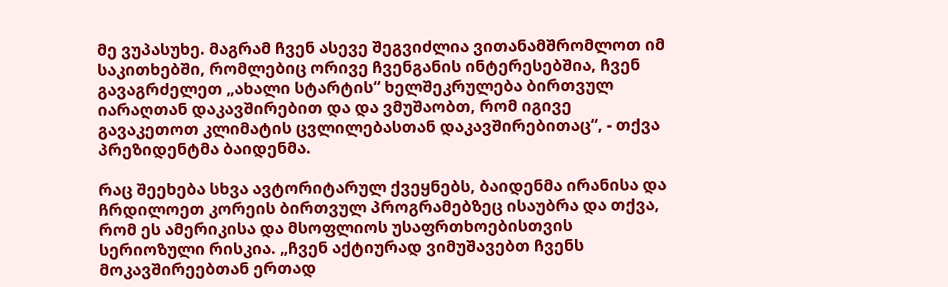მე ვუპასუხე. მაგრამ ჩვენ ასევე შეგვიძლია ვითანამშრომლოთ იმ საკითხებში, რომლებიც ორივე ჩვენგანის ინტერესებშია, ჩვენ გავაგრძელეთ „ახალი სტარტის“ ხელშეკრულება ბირთვულ იარაღთან დაკავშირებით და და ვმუშაობთ, რომ იგივე გავაკეთოთ კლიმატის ცვლილებასთან დაკავშირებითაც“, - თქვა პრეზიდენტმა ბაიდენმა.

რაც შეეხება სხვა ავტორიტარულ ქვეყნებს, ბაიდენმა ირანისა და ჩრდილოეთ კორეის ბირთვულ პროგრამებზეც ისაუბრა და თქვა, რომ ეს ამერიკისა და მსოფლიოს უსაფრთხოებისთვის სერიოზული რისკია. „ჩვენ აქტიურად ვიმუშავებთ ჩვენს მოკავშირეებთან ერთად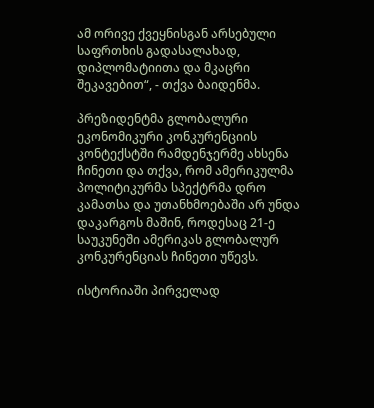ამ ორივე ქვეყნისგან არსებული საფრთხის გადასალახად, დიპლომატიითა და მკაცრი შეკავებით“, - თქვა ბაიდენმა.

პრეზიდენტმა გლობალური ეკონომიკური კონკურენციის კონტექსტში რამდენჯერმე ახსენა ჩინეთი და თქვა, რომ ამერიკულმა პოლიტიკურმა სპექტრმა დრო კამათსა და უთანხმოებაში არ უნდა დაკარგოს მაშინ, როდესაც 21-ე საუკუნეში ამერიკას გლობალურ კონკურენციას ჩინეთი უწევს.

ისტორიაში პირველად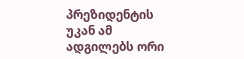პრეზიდენტის უკან ამ ადგილებს ორი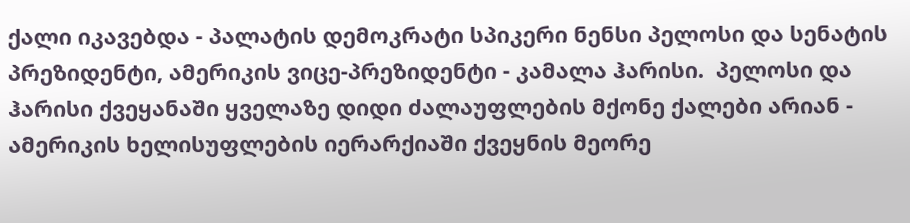ქალი იკავებდა - პალატის დემოკრატი სპიკერი ნენსი პელოსი და სენატის პრეზიდენტი, ამერიკის ვიცე-პრეზიდენტი - კამალა ჰარისი.  პელოსი და ჰარისი ქვეყანაში ყველაზე დიდი ძალაუფლების მქონე ქალები არიან - ამერიკის ხელისუფლების იერარქიაში ქვეყნის მეორე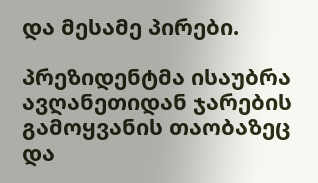და მესამე პირები.

პრეზიდენტმა ისაუბრა ავღანეთიდან ჯარების გამოყვანის თაობაზეც და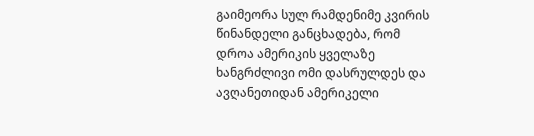გაიმეორა სულ რამდენიმე კვირის წინანდელი განცხადება, რომ დროა ამერიკის ყველაზე ხანგრძლივი ომი დასრულდეს და ავღანეთიდან ამერიკელი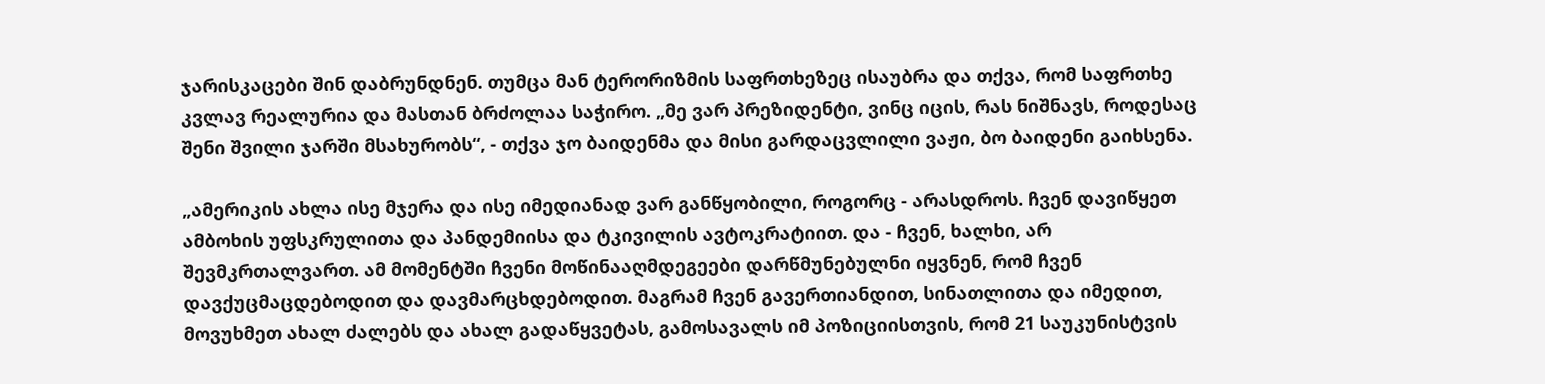ჯარისკაცები შინ დაბრუნდნენ. თუმცა მან ტერორიზმის საფრთხეზეც ისაუბრა და თქვა, რომ საფრთხე კვლავ რეალურია და მასთან ბრძოლაა საჭირო. „მე ვარ პრეზიდენტი, ვინც იცის, რას ნიშნავს, როდესაც შენი შვილი ჯარში მსახურობს“, - თქვა ჯო ბაიდენმა და მისი გარდაცვლილი ვაჟი, ბო ბაიდენი გაიხსენა.

„ამერიკის ახლა ისე მჯერა და ისე იმედიანად ვარ განწყობილი, როგორც - არასდროს. ჩვენ დავიწყეთ ამბოხის უფსკრულითა და პანდემიისა და ტკივილის ავტოკრატიით. და - ჩვენ, ხალხი, არ შევმკრთალვართ. ამ მომენტში ჩვენი მოწინააღმდეგეები დარწმუნებულნი იყვნენ, რომ ჩვენ დავქუცმაცდებოდით და დავმარცხდებოდით. მაგრამ ჩვენ გავერთიანდით, სინათლითა და იმედით, მოვუხმეთ ახალ ძალებს და ახალ გადაწყვეტას, გამოსავალს იმ პოზიციისთვის, რომ 21 საუკუნისტვის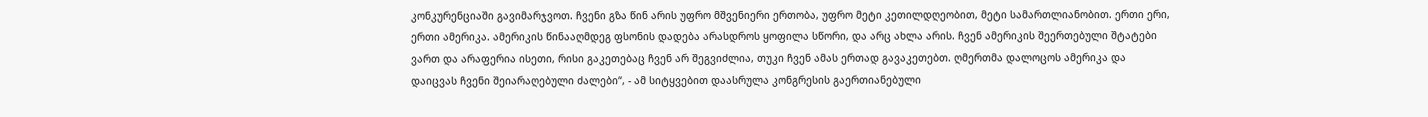კონკურენციაში გავიმარჯვოთ. ჩვენი გზა წინ არის უფრო მშვენიერი ერთობა, უფრო მეტი კეთილდღეობით, მეტი სამართლიანობით. ერთი ერი, ერთი ამერიკა. ამერიკის წინააღმდეგ ფსონის დადება არასდროს ყოფილა სწორი, და არც ახლა არის. ჩვენ ამერიკის შეერთებული შტატები ვართ და არაფერია ისეთი, რისი გაკეთებაც ჩვენ არ შეგვიძლია, თუკი ჩვენ ამას ერთად გავაკეთებთ. ღმერთმა დალოცოს ამერიკა და დაიცვას ჩვენი შეიარაღებული ძალები“, - ამ სიტყვებით დაასრულა კონგრესის გაერთიანებული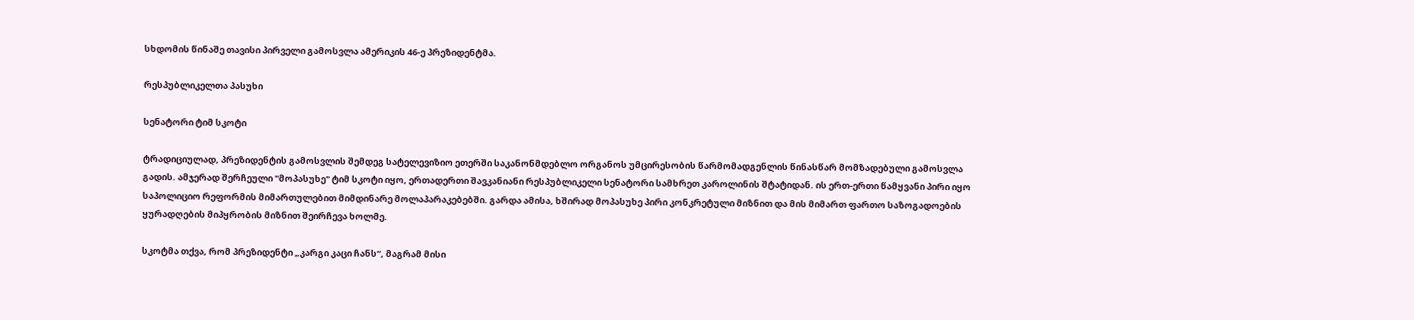სხდომის წინაშე თავისი პირველი გამოსვლა ამერიკის 46-ე პრეზიდენტმა.

რესპუბლიკელთა პასუხი

სენატორი ტიმ სკოტი

ტრადიციულად, პრეზიდენტის გამოსვლის შემდეგ სატელევიზიო ეთერში საკანონმდებლო ორგანოს უმცირესობის წარმომადგენლის წინასწარ მომზადებული გამოსვლა გადის. ამჯერად შერჩეული "მოპასუხე" ტიმ სკოტი იყო, ერთადერთი შავკანიანი რესპუბლიკელი სენატორი სამხრეთ კაროლინის შტატიდან. ის ერთ-ერთი წამყვანი პირი იყო საპოლიციო რეფორმის მიმართულებით მიმდინარე მოლაპარაკებებში. გარდა ამისა, ხშირად მოპასუხე პირი კონკრეტული მიზნით და მის მიმართ ფართო საზოგადოების ყურადღების მიპყრობის მიზნით შეირჩევა ხოლმე.

სკოტმა თქვა, რომ პრეზიდენტი „კარგი კაცი ჩანს“, მაგრამ მისი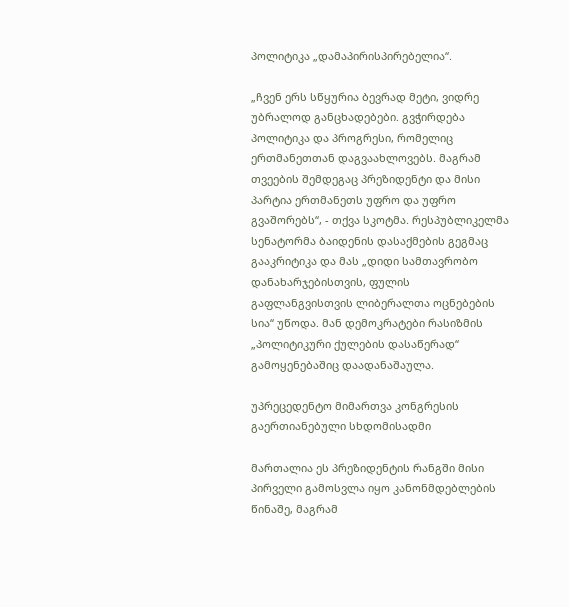პოლიტიკა „დამაპირისპირებელია“.

„ჩვენ ერს სწყურია ბევრად მეტი, ვიდრე უბრალოდ განცხადებები. გვჭირდება პოლიტიკა და პროგრესი, რომელიც ერთმანეთთან დაგვაახლოვებს. მაგრამ თვეების შემდეგაც პრეზიდენტი და მისი პარტია ერთმანეთს უფრო და უფრო გვაშორებს“, - თქვა სკოტმა. რესპუბლიკელმა სენატორმა ბაიდენის დასაქმების გეგმაც გააკრიტიკა და მას „დიდი სამთავრობო დანახარჯებისთვის, ფულის გაფლანგვისთვის ლიბერალთა ოცნებების სია“ უწოდა. მან დემოკრატები რასიზმის „პოლიტიკური ქულების დასაწერად“ გამოყენებაშიც დაადანაშაულა.

უპრეცედენტო მიმართვა კონგრესის გაერთიანებული სხდომისადმი

მართალია ეს პრეზიდენტის რანგში მისი პირველი გამოსვლა იყო კანონმდებლების წინაშე, მაგრამ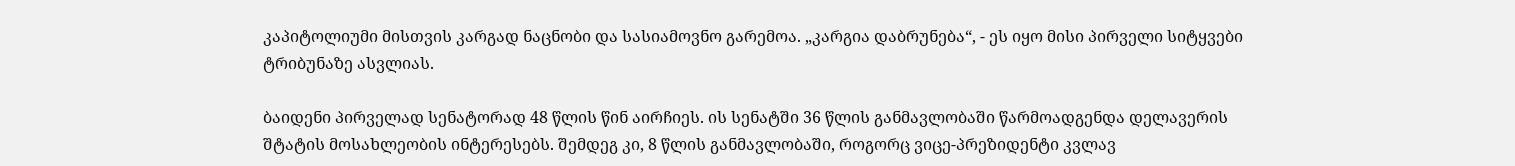კაპიტოლიუმი მისთვის კარგად ნაცნობი და სასიამოვნო გარემოა. „კარგია დაბრუნება“, - ეს იყო მისი პირველი სიტყვები ტრიბუნაზე ასვლიას.

ბაიდენი პირველად სენატორად 48 წლის წინ აირჩიეს. ის სენატში 36 წლის განმავლობაში წარმოადგენდა დელავერის შტატის მოსახლეობის ინტერესებს. შემდეგ კი, 8 წლის განმავლობაში, როგორც ვიცე-პრეზიდენტი კვლავ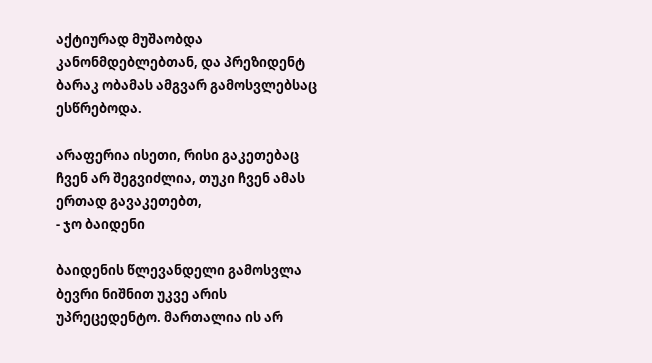აქტიურად მუშაობდა კანონმდებლებთან, და პრეზიდენტ ბარაკ ობამას ამგვარ გამოსვლებსაც ესწრებოდა.

არაფერია ისეთი, რისი გაკეთებაც ჩვენ არ შეგვიძლია, თუკი ჩვენ ამას ერთად გავაკეთებთ,
- ჯო ბაიდენი

ბაიდენის წლევანდელი გამოსვლა ბევრი ნიშნით უკვე არის უპრეცედენტო. მართალია ის არ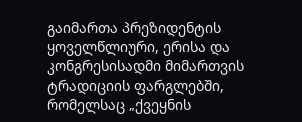გაიმართა პრეზიდენტის ყოველწლიური, ერისა და კონგრესისადმი მიმართვის ტრადიციის ფარგლებში, რომელსაც „ქვეყნის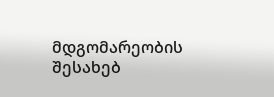მდგომარეობის შესახებ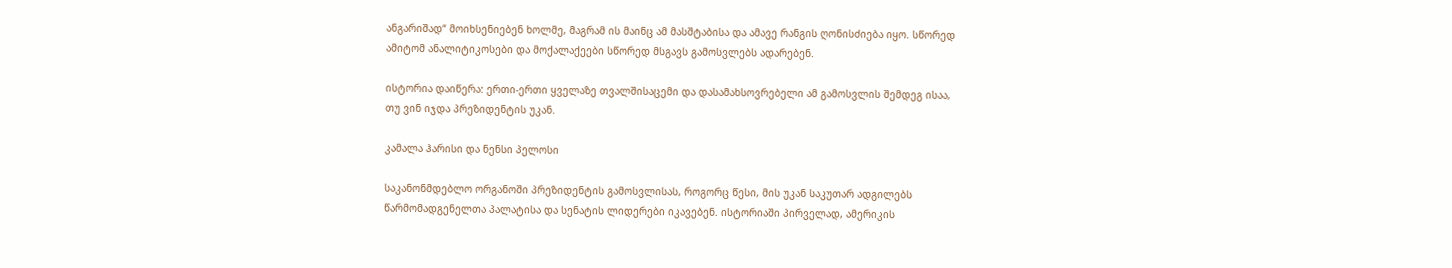ანგარიშად“ მოიხსენიებენ ხოლმე, მაგრამ ის მაინც ამ მასშტაბისა და ამავე რანგის ღონისძიება იყო. სწორედ ამიტომ ანალიტიკოსები და მოქალაქეები სწორედ მსგავს გამოსვლებს ადარებენ.

ისტორია დაიწერა: ერთი-ერთი ყველაზე თვალშისაცემი და დასამახსოვრებელი ამ გამოსვლის შემდეგ ისაა, თუ ვინ იჯდა პრეზიდენტის უკან.

კამალა ჰარისი და ნენსი პელოსი

საკანონმდებლო ორგანოში პრეზიდენტის გამოსვლისას, როგორც წესი, მის უკან საკუთარ ადგილებს წარმომადგენელთა პალატისა და სენატის ლიდერები იკავებენ. ისტორიაში პირველად, ამერიკის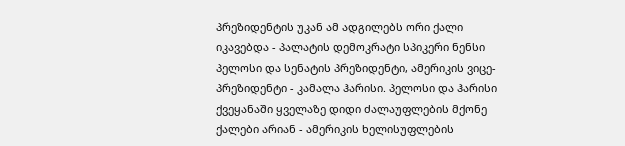პრეზიდენტის უკან ამ ადგილებს ორი ქალი იკავებდა - პალატის დემოკრატი სპიკერი ნენსი პელოსი და სენატის პრეზიდენტი, ამერიკის ვიცე-პრეზიდენტი - კამალა ჰარისი. პელოსი და ჰარისი ქვეყანაში ყველაზე დიდი ძალაუფლების მქონე ქალები არიან - ამერიკის ხელისუფლების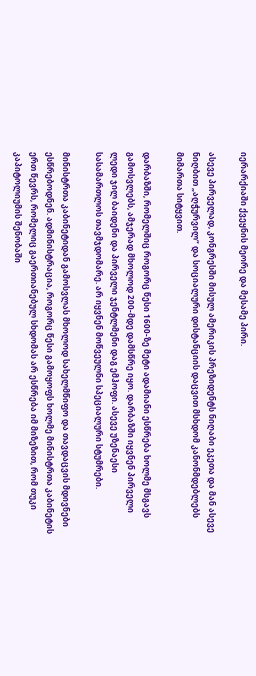იერარქიაში ქვეყნის მეორე და მესამე პირი.

ასევე პირველად, კონგრესში მისულ ამერიკის პრეზიდენტს ნიღაბი ეკეთა და მან ასევე ნიღბით „აღჭურვილ“ და სოციალური დისტანციის დაცვით მსხდომ კანონმდებლებს მიმართა სიტყვით.

დარბაზში, რომელშიც როგორც წესი 1600-ზე მეტი ადამიანი ესწრება ხოლმე მსგავს გამოსვლებს, ამჯერად მხოლოდ 200-მდე დამსწრე იყო. დარბაზში იყვნენ პირველი ლედი ჯილ ბაიდენი და პირველი ჯენტლმენი დაგ ემჰოფი. ასევე უზენაესი სასამართლოს თავმჯდომარე. არ იყვნენ მოწვეულნი სპეციალური სტუმრები.

მინისტრთა კაბინეტიდან გამოსვლას მხოლოდ სახელმწიფო და თავდაცვის მდივნები ესწრებოდნენ. ადმინისტრაცია, როგორც წესი გამოყოფს ხოლმე მინისტრთა კაბინეტის ერთ წევრს, რომელიც გაერთიანებულ სხდომას არ ესწრება იმ მიზეზით, რომ თუკი კაპიტოლიუმის შენობაში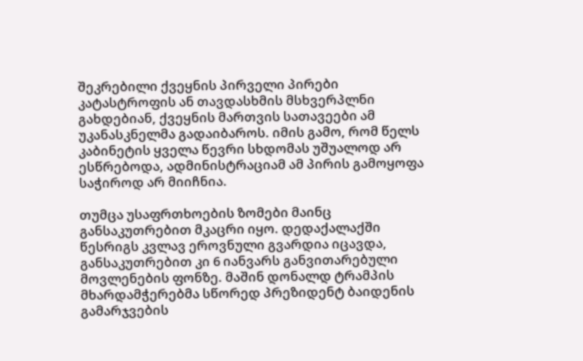შეკრებილი ქვეყნის პირველი პირები კატასტროფის ან თავდასხმის მსხვერპლნი გახდებიან, ქვეყნის მართვის სათავეები ამ უკანასკნელმა გადაიბაროს. იმის გამო, რომ წელს კაბინეტის ყველა წევრი სხდომას უშუალოდ არ ესწრებოდა, ადმინისტრაციამ ამ პირის გამოყოფა საჭიროდ არ მიიჩნია.

თუმცა უსაფრთხოების ზომები მაინც განსაკუთრებით მკაცრი იყო. დედაქალაქში წესრიგს კვლავ ეროვნული გვარდია იცავდა, განსაკუთრებით კი 6 იანვარს განვითარებული მოვლენების ფონზე. მაშინ დონალდ ტრამპის მხარდამჭერებმა სწორედ პრეზიდენტ ბაიდენის გამარჯვების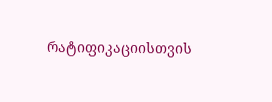რატიფიკაციისთვის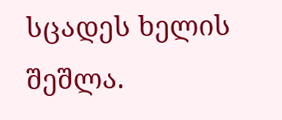სცადეს ხელის შეშლა.